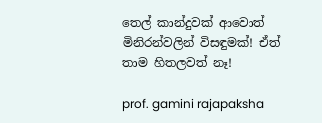තෙල් කාන්දුවක් ආවොත් මිනිරන්වලින් විසඳුමක්! ඒත් තාම හිතලවත් නෑ!

prof. gamini rajapaksha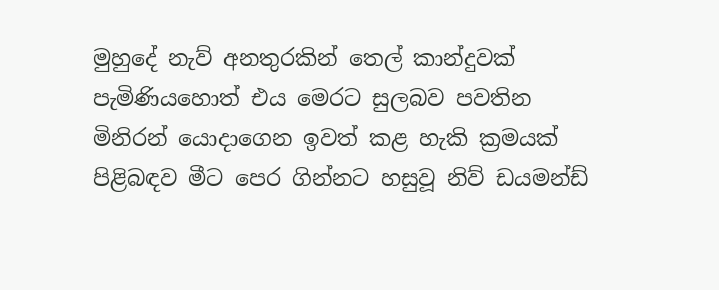මුහුදේ නැව් අනතුරකින් තෙල් කාන්දුවක් පැමිණියහොත් එය මෙරට සුලබව පවතින මිනිරන් යොදාගෙන ඉවත් කළ හැකි ක්‍රමයක් පිළිබඳව මීට පෙර ගින්නට හසුවූ නිව් ඩයමන්ඩ්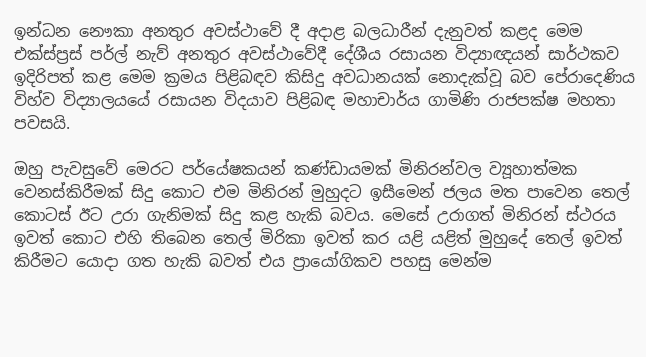ඉන්ධන නෞකා අනතුර අවස්ථාවේ දී අදාළ බලධාරීන් දැනුවත් කළද මෙම එක්ස්ප්‍රස් පර්ල් නැව් අනතුර අවස්ථාවේදී දේශීය රසායන විද්‍යාඥයන් සාර්ථකව ඉදිරිපත් කළ මෙම ක්‍රමය පිළිබඳව කිසිදු අවධානයක් නොදැක්වූ බව පේරාදෙණිය විහ්ව විද්‍යාලයයේ රසායන විදයාව පිළිබඳ මහාචාර්ය ගාමිණි රාජපක්ෂ මහතා පවසයි.

ඔහු පැවසුවේ මෙරට පර්යේෂකයන් කණ්ඩායමක් මිනිරන්වල ව්‍යූහාත්මක වෙනස්කිරීමක් සිදු කොට එම මිනිරන් මුහුදට ඉසීමෙන් ජලය මත පාවෙන තෙල් කොටස් ඊට උරා ගැනිමක් සිදු කළ හැකි බවය. මෙසේ උරාගත් මිනිරන් ස්ථරය ඉවත් කොට එහි තිබෙන තෙල් මිරිකා ඉවත් කර යළි යළිත් මුහුදේ තෙල් ඉවත් කිරීමට යොදා ගත හැකි බවත් එය ප්‍රායෝගිකව පහසු මෙන්ම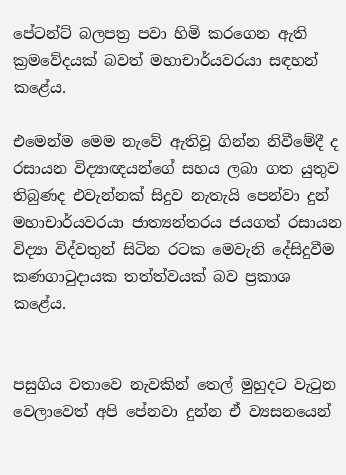පේටන්ට් බලපත්‍ර පවා හිමි කරගෙන ඇති ක්‍රමවේදයක් බවත් මහාචාර්යවරයා සඳහන් කළේය.

එමෙන්ම මෙම නැවේ ඇතිවූ ගින්න නිවීමේදී ද රසායන විද්‍යාඥයන්ගේ සහය ලබා ගත යුතුව තිබුණද එවැන්නක් සිදුව නැතැයි පෙන්වා දුන් මහාචාර්යවරයා ජාත්‍යන්තරය ජයගත් රසායන විද්‍යා විද්වතුන් සිටින රටක මෙවැනි දේසිදුවීම කණගාටුදායක තත්ත්වයක් බව ප්‍රකාශ කළේය.


පසුගිය වතාවෙ නැවකින් තෙල් මුහුදට වැටුන වෙලාවෙත් අපි පේනවා දුන්න ඒ ව්‍යසනයෙන්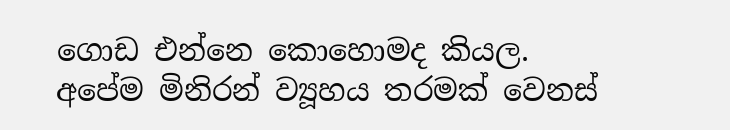ගොඩ එන්නෙ කොහොමද කියල. අපේම මිනිරන් ව්‍යූහය තරමක් වෙනස්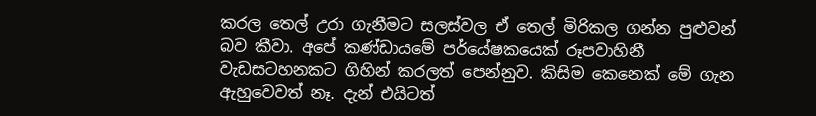කරල තෙල් උරා ගැනීමට සලස්වල ඒ තෙල් මිරිකල ගන්න පුළුවන් බව කීවා. අපේ කණ්ඩායමේ පර්යේෂකයෙක් රූපවාහිනී වැඩසටහනකට ගිහින් කරලත් පෙන්නුව. කිසිම කෙනෙක් මේ ගැන ඇහුවෙවත් නෑ. දැන් එයිටත්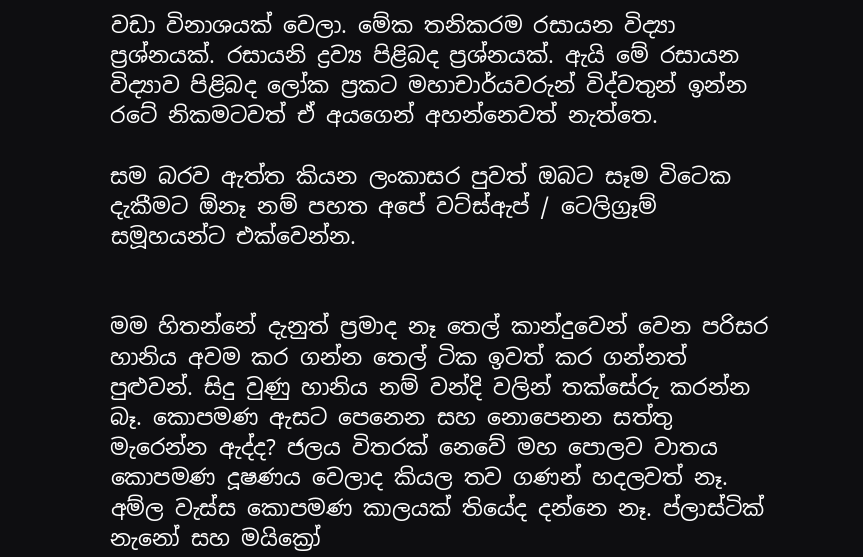වඩා විනාශයක් වෙලා. මේක තනිකරම රසායන විද්‍යා ප්‍රශ්නයක්. රසායනි ද්‍රව්‍ය පිළිබද ප්‍රශ්නයක්. ඇයි මේ රසායන විද්‍යාව පිළිබද ලෝක ප්‍රකට මහාචාර්යවරුන් විද්වතුන් ඉන්න රටේ නිකමටවත් ඒ අයගෙන් අහන්නෙවත් නැත්තෙ.

සම බරව ඇත්ත කියන ලංකාසර පුවත් ඔබට සෑම විටෙක දැකීමට ඕනෑ නම් පහත අපේ වට්ස්ඇප් / ටෙලිග්‍රෑම් සමූහයන්ට එක්වෙන්න.


මම හිතන්නේ දැනුත් ප්‍රමාද නෑ තෙල් කාන්දුවෙන් වෙන පරිසර හානිය අවම කර ගන්න තෙල් ටික ඉවත් කර ගන්නත් පුළුවන්. සිදු වුණු හානිය නම් වන්දි වලින් තක්සේරු කරන්න බෑ. කොපමණ ඇසට පෙනෙන සහ නොපෙනන සත්තු මැරෙන්න ඇද්ද? ජලය විතරක් නෙවේ මහ පොලව වාතය කොපමණ දූෂණය වෙලාද කියල තව ගණන් හදලවත් නෑ. අම්ල වැස්ස කොපමණ කාලයක් තියේද දන්නෙ නෑ. ප්ලාස්ටික් නැනෝ සහ මයික්‍රෝ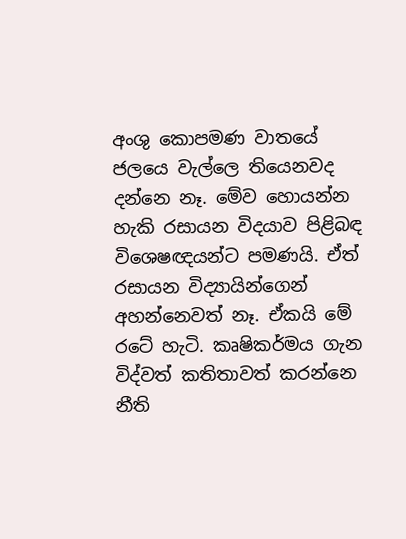අංශු කොපමණ වාතයේ ජලයෙ වැල්ලෙ තියෙනවද දන්නෙ නෑ. මේව හොයන්න හැකි රසායන විදයාව පිළිබඳ විශෙෂඥයන්ට පමණයි. ඒත් රසායන විද්‍යායින්ගෙන් අහන්නෙවත් නෑ. ඒකයි මේ රටේ හැටි. කෘෂිකර්මය ගැන විද්වත් කතිතාවත් කරන්නෙ නීති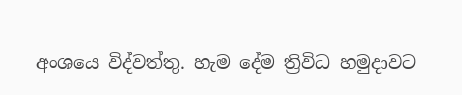අංශයෙ විද්වත්තු. හැම දේම ත්‍රිවිධ හමුදාවට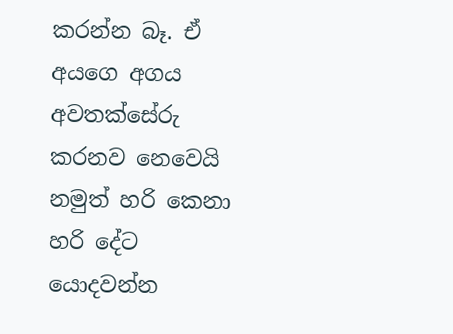කරන්න බෑ. ඒ අයගෙ අගය අවතක්සේරු කරනව නෙවෙයි නමුත් හරි කෙනා හරි දේට යොදවන්න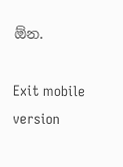ඕන.

Exit mobile version